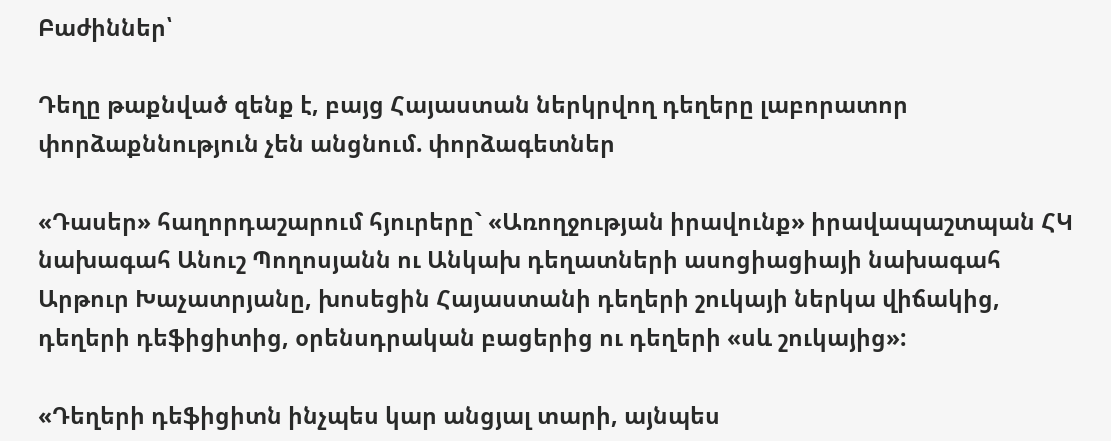Բաժիններ՝

Դեղը թաքնված զենք է, բայց Հայաստան ներկրվող դեղերը լաբորատոր փորձաքննություն չեն անցնում. փորձագետներ

«Դասեր» հաղորդաշարում հյուրերը` «Առողջության իրավունք» իրավապաշտպան ՀԿ նախագահ Անուշ Պողոսյանն ու Անկախ դեղատների ասոցիացիայի նախագահ Արթուր Խաչատրյանը, խոսեցին Հայաստանի դեղերի շուկայի ներկա վիճակից, դեղերի դեֆիցիտից, օրենսդրական բացերից ու դեղերի «սև շուկայից»:

«Դեղերի դեֆիցիտն ինչպես կար անցյալ տարի, այնպես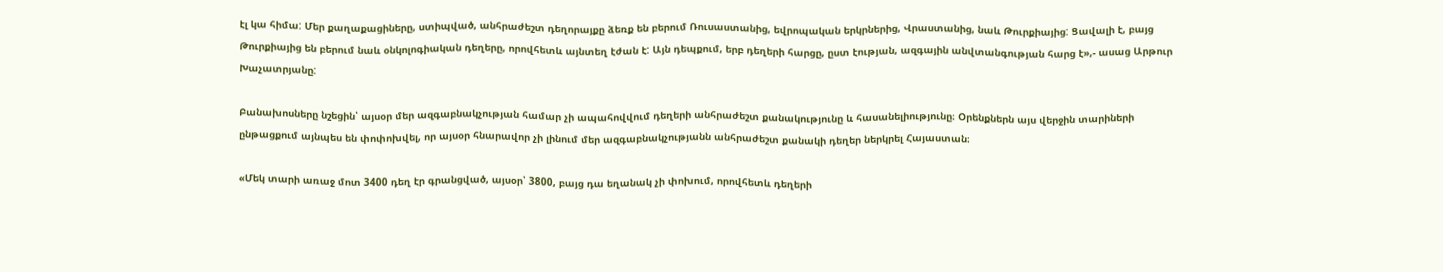էլ կա հիմա: Մեր քաղաքացիները, ստիպված, անհրաժեշտ դեղորայքը ձեռք են բերում Ռուսաստանից, եվրոպական երկրներից, Վրաստանից, նաև Թուրքիայից: Ցավալի է, բայց Թուրքիայից են բերում նաև օնկոլոգիական դեղերը, որովհետև այնտեղ էժան է: Այն դեպքում, երբ դեղերի հարցը, ըստ էության, ազգային անվտանգության հարց է»,- ասաց Արթուր Խաչատրյանը:

Բանախոսները նշեցին՝ այսօր մեր ազգաբնակչության համար չի ապահովվում դեղերի անհրաժեշտ քանակությունը և հասանելիությունը։ Օրենքներն այս վերջին տարիների ընթացքում այնպես են փոփոխվել, որ այսօր հնարավոր չի լինում մեր ազգաբնակչությանն անհրաժեշտ քանակի դեղեր ներկրել Հայաստան։

«Մեկ տարի առաջ մոտ 3400 դեղ էր գրանցված, այսօր՝ 3800, բայց դա եղանակ չի փոխում, որովհետև դեղերի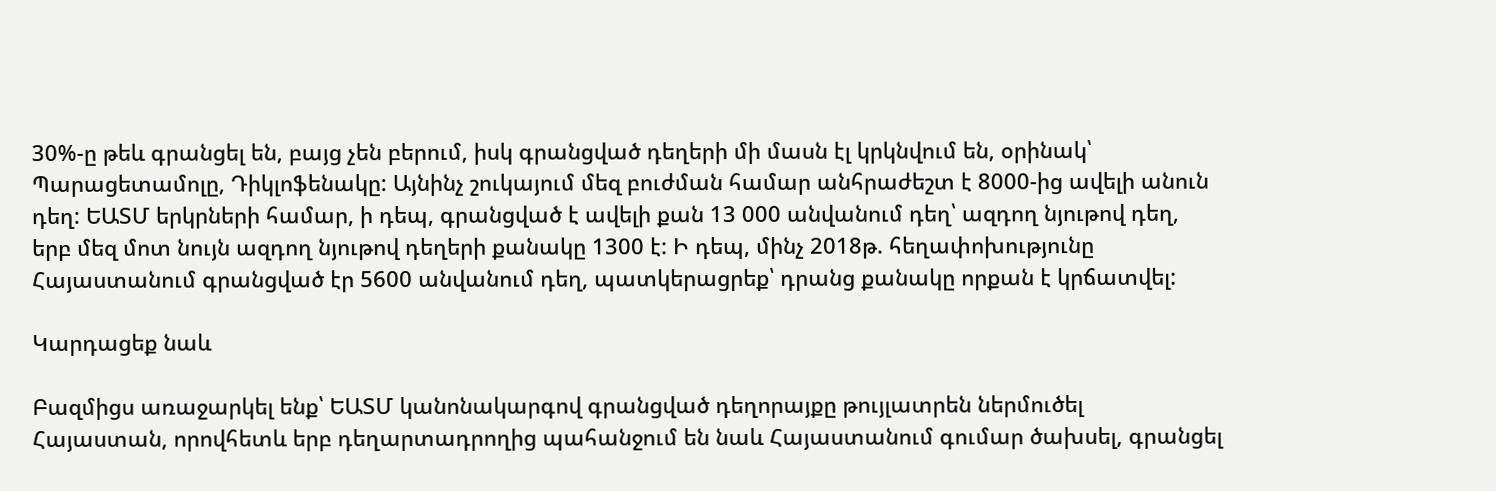30%-ը թեև գրանցել են, բայց չեն բերում, իսկ գրանցված դեղերի մի մասն էլ կրկնվում են, օրինակ՝ Պարացետամոլը, Դիկլոֆենակը: Այնինչ շուկայում մեզ բուժման համար անհրաժեշտ է 8000-ից ավելի անուն դեղ: ԵԱՏՄ երկրների համար, ի դեպ, գրանցված է ավելի քան 13 000 անվանում դեղ՝ ազդող նյութով դեղ, երբ մեզ մոտ նույն ազդող նյութով դեղերի քանակը 1300 է: Ի դեպ, մինչ 2018թ. հեղափոխությունը Հայաստանում գրանցված էր 5600 անվանում դեղ, պատկերացրեք՝ դրանց քանակը որքան է կրճատվել:

Կարդացեք նաև

Բազմիցս առաջարկել ենք՝ ԵԱՏՄ կանոնակարգով գրանցված դեղորայքը թույլատրեն ներմուծել Հայաստան, որովհետև երբ դեղարտադրողից պահանջում են նաև Հայաստանում գումար ծախսել, գրանցել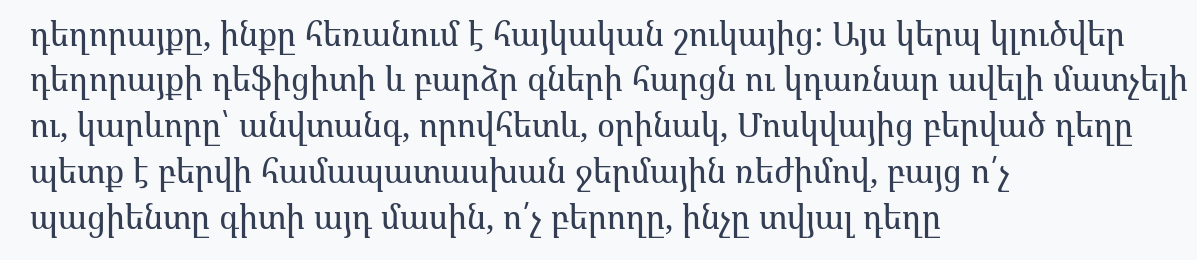դեղորայքը, ինքը հեռանում է հայկական շուկայից: Այս կերպ կլուծվեր դեղորայքի դեֆիցիտի և բարձր գների հարցն ու կդառնար ավելի մատչելի ու, կարևորը՝ անվտանգ, որովհետև, օրինակ, Մոսկվայից բերված դեղը պետք է բերվի համապատասխան ջերմային ռեժիմով, բայց ո՛չ պացիենտը գիտի այդ մասին, ո՛չ բերողը, ինչը տվյալ դեղը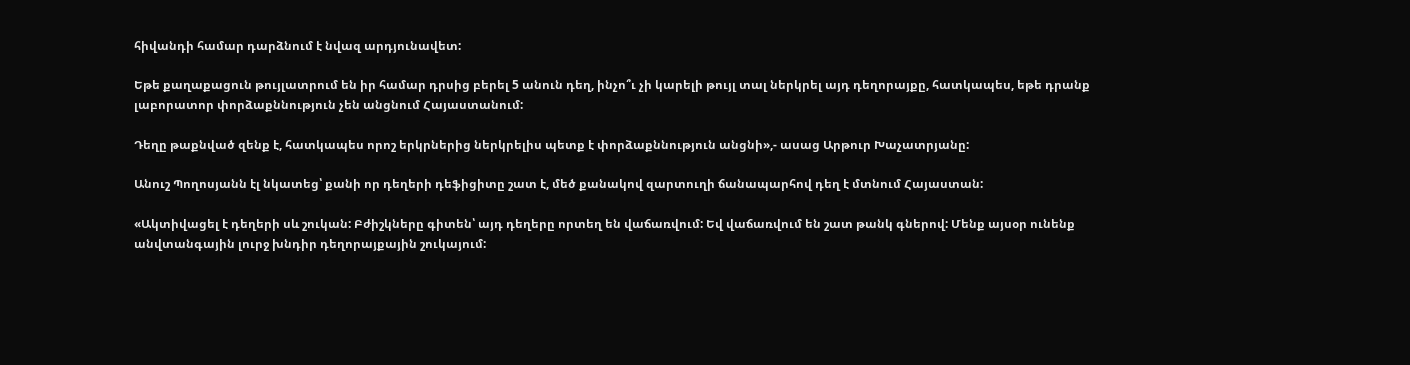հիվանդի համար դարձնում է նվազ արդյունավետ:

Եթե քաղաքացուն թույլատրում են իր համար դրսից բերել 5 անուն դեղ, ինչո՞ւ չի կարելի թույլ տալ ներկրել այդ դեղորայքը, հատկապես, եթե դրանք լաբորատոր փորձաքննություն չեն անցնում Հայաստանում:

Դեղը թաքնված զենք է, հատկապես որոշ երկրներից ներկրելիս պետք է փորձաքննություն անցնի»,- ասաց Արթուր Խաչատրյանը:

Անուշ Պողոսյանն էլ նկատեց՝ քանի որ դեղերի դեֆիցիտը շատ է, մեծ քանակով զարտուղի ճանապարհով դեղ է մտնում Հայաստան:

«Ակտիվացել է դեղերի սև շուկան: Բժիշկները գիտեն՝ այդ դեղերը որտեղ են վաճառվում: Եվ վաճառվում են շատ թանկ գներով: Մենք այսօր ունենք անվտանգային լուրջ խնդիր դեղորայքային շուկայում: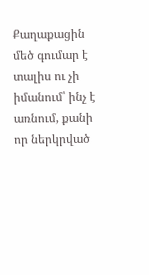Քաղաքացին մեծ գումար է տալիս ու չի իմանում՝ ինչ է առնում, քանի որ ներկրված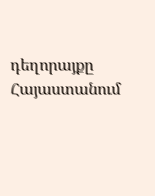դեղորայքը Հայաստանում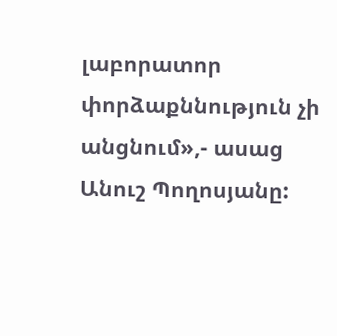լաբորատոր փորձաքննություն չի անցնում»,- ասաց Անուշ Պողոսյանը: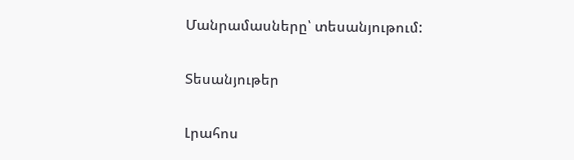Մանրամասները՝ տեսանյութում:

Տեսանյութեր

Լրահոս